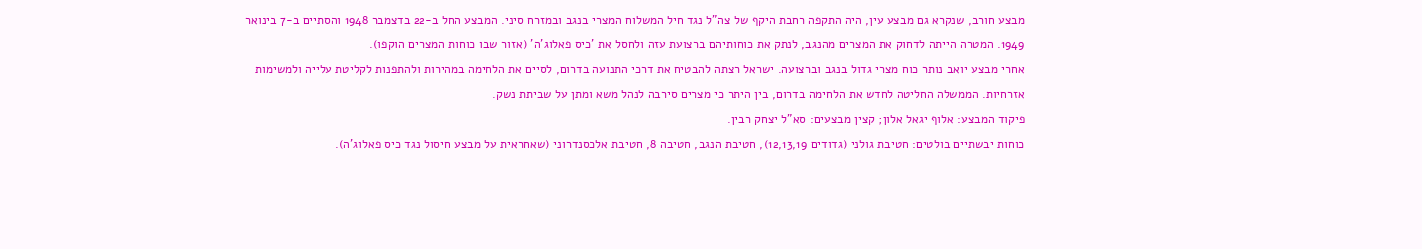מבצע חורב, שנקרא גם מבצע עין, היה התקפה רחבת היקף של צה"ל נגד חיל המשלוח המצרי בנגב ובמזרח סיני. המבצע החל ב-22 בדצמבר 1948 והסתיים ב-7 בינואר 1949. המטרה הייתה לדחוק את המצרים מהנגב, לנתק את כוחותיהם ברצועת עזה ולחסל את 'כיס פאלוג'ה' (אזור שבו כוחות המצרים הוקפו).
אחרי מבצע יואב נותר כוח מצרי גדול בנגב וברצועה. ישראל רצתה להבטיח את דרכי התנועה בדרום, לסיים את הלחימה במהירות ולהתפנות לקליטת עלייה ולמשימות אזרחיות. הממשלה החליטה לחדש את הלחימה בדרום, בין היתר כי מצרים סירבה לנהל משא ומתן על שביתת נשק.
פיקוד המבצע: אלוף יגאל אלון; קצין מבצעים: סא"ל יצחק רבין.
כוחות יבשתיים בולטים: חטיבת גולני (גדודים 12,13,19), חטיבת הנגב, חטיבה 8, חטיבת אלכסנדרוני (שאחראית על מבצע חיסול נגד כיס פאלוג'ה).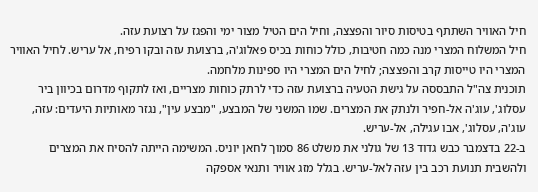חיל האוויר השתתף בטיסות סיור והפצצה, וחיל הים הטיל מצור ימי והפגז על רצועת עזה.
חיל המשלוח המצרי מנה כמה חטיבות, כולל כוחות בכיס פאלוג'ה, ברצועת עזה ובקו רפיח, אל עריש. לחיל האוויר המצרי היו טייסות קרב והפצצה; לחיל הים המצרי היו ספינות מלחמה.
תוכנית צה"ל התבססה על גישת הטעיה ברצועת עזה כדי לרתק כוחות מצריים, ואז לתקוף מדרום בכיוון ביר עסלוג', עוג'ה אל-חפיר ולנתק את המצרים. שמו המשני של המבצע, "מבצע עין", נגזר מאותיות היעדים: עזה, עוג'ה, עסלוג', אבו עגילה, אל-עריש.
ב-22 בדצמבר כבש גדוד 13 של גולני את משלט 86 סמוך לחאן יוניס. המשימה הייתה להסיח את המצרים ולהשבית תנועת רכב בין עזה לאל-עריש. בגלל מזג אוויר ותנאי אספקה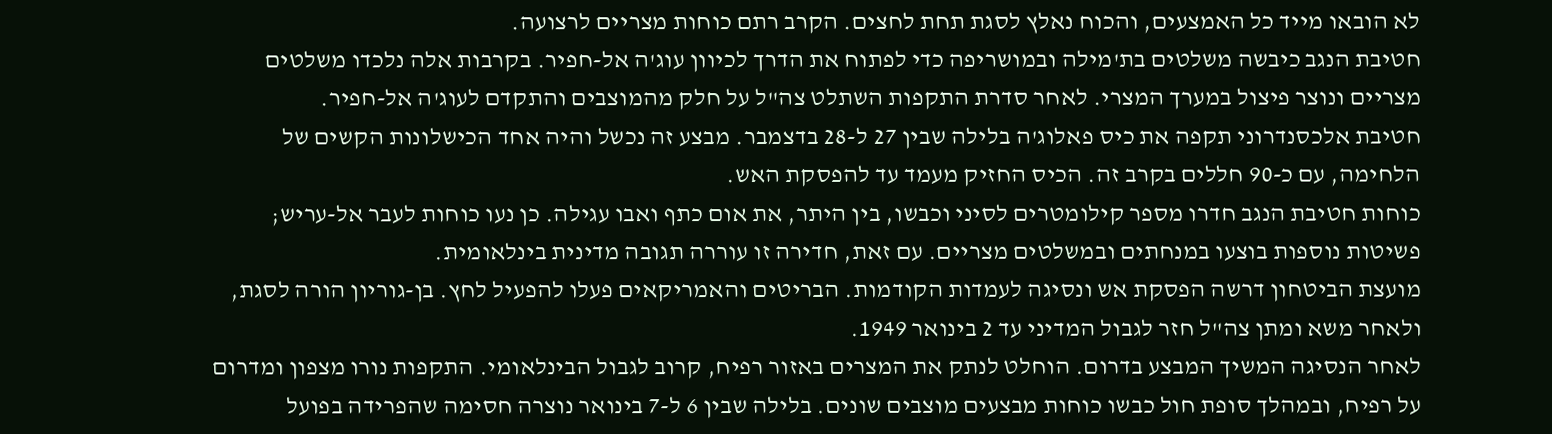לא הובאו מייד כל האמצעים, והכוח נאלץ לסגת תחת לחצים. הקרב רתם כוחות מצריים לרצועה.
חטיבת הנגב כיבשה משלטים בת'מילה ובמושריפה כדי לפתוח את הדרך לכיוון עוג'ה אל-חפיר. בקרבות אלה נלכדו משלטים מצריים ונוצר פיצול במערך המצרי. לאחר סדרת התקפות השתלט צה"ל על חלק מהמוצבים והתקדם לעוג'ה אל-חפיר.
חטיבת אלכסנדרוני תקפה את כיס פאלוג'ה בלילה שבין 27 ל-28 בדצמבר. מבצע זה נכשל והיה אחד הכישלונות הקשים של הלחימה, עם כ-90 חללים בקרב זה. הכיס החזיק מעמד עד להפסקת האש.
כוחות חטיבת הנגב חדרו מספר קילומטרים לסיני וכבשו, בין היתר, את אום כתף ואבו עגילה. כן נעו כוחות לעבר אל-עריש; פשיטות נוספות בוצעו במנחתים ובמשלטים מצריים. עם זאת, חדירה זו עוררה תגובה מדינית בינלאומית.
מועצת הביטחון דרשה הפסקת אש ונסיגה לעמדות הקודמות. הבריטים והאמריקאים פעלו להפעיל לחץ. בן-גוריון הורה לסגת, ולאחר משא ומתן צה"ל חזר לגבול המדיני עד 2 בינואר 1949.
לאחר הנסיגה המשיך המבצע בדרום. הוחלט לנתק את המצרים באזור רפיח, קרוב לגבול הבינלאומי. התקפות נורו מצפון ומדרום על רפיח, ובמהלך סופת חול כבשו כוחות מבצעים מוצבים שונים. בלילה שבין 6 ל-7 בינואר נוצרה חסימה שהפרידה בפועל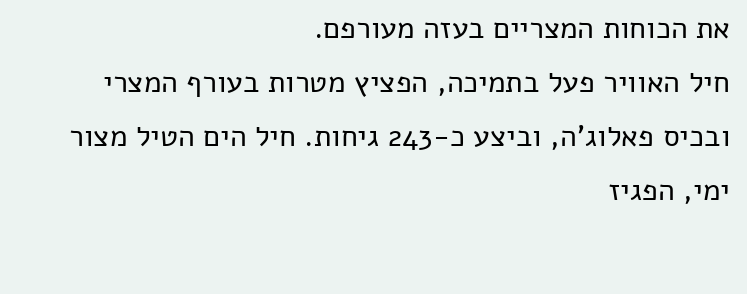את הכוחות המצריים בעזה מעורפם.
חיל האוויר פעל בתמיכה, הפציץ מטרות בעורף המצרי ובכיס פאלוג'ה, וביצע כ-243 גיחות. חיל הים הטיל מצור ימי, הפגיז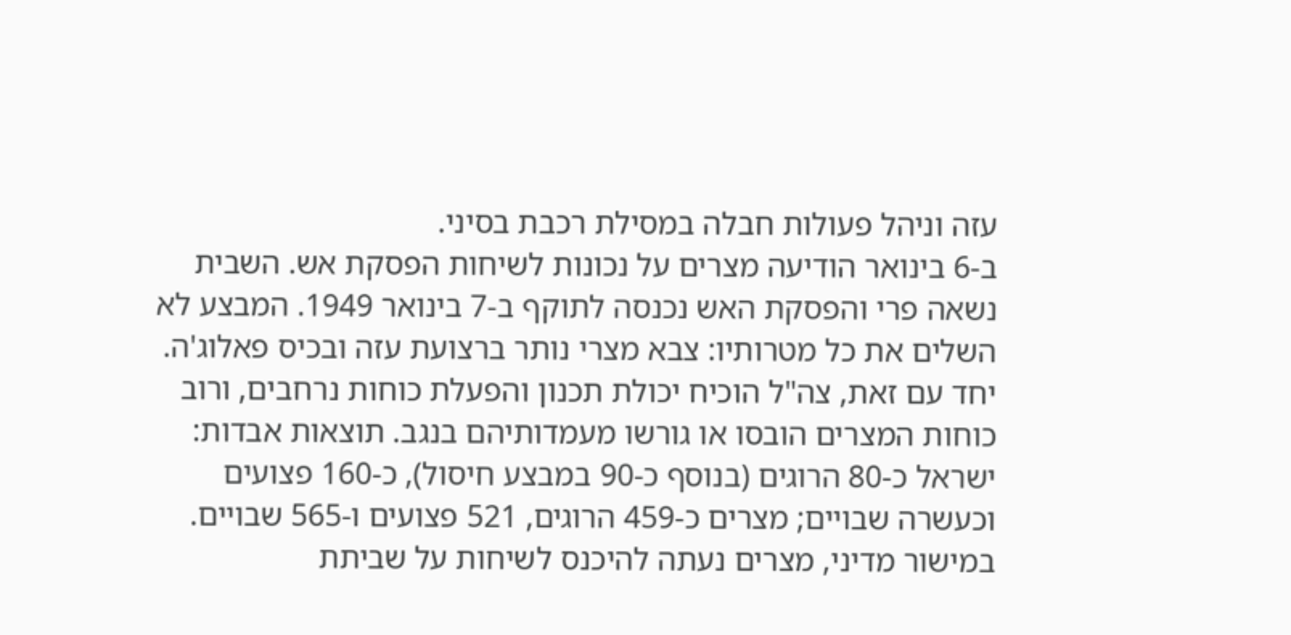עזה וניהל פעולות חבלה במסילת רכבת בסיני.
ב-6 בינואר הודיעה מצרים על נכונות לשיחות הפסקת אש. השבית נשאה פרי והפסקת האש נכנסה לתוקף ב-7 בינואר 1949. המבצע לא השלים את כל מטרותיו: צבא מצרי נותר ברצועת עזה ובכיס פאלוג'ה. יחד עם זאת, צה"ל הוכיח יכולת תכנון והפעלת כוחות נרחבים, ורוב כוחות המצרים הובסו או גורשו מעמדותיהם בנגב. תוצאות אבדות: ישראל כ-80 הרוגים (בנוסף כ-90 במבצע חיסול), כ-160 פצועים וכעשרה שבויים; מצרים כ-459 הרוגים, 521 פצועים ו-565 שבויים. במישור מדיני, מצרים נעתה להיכנס לשיחות על שביתת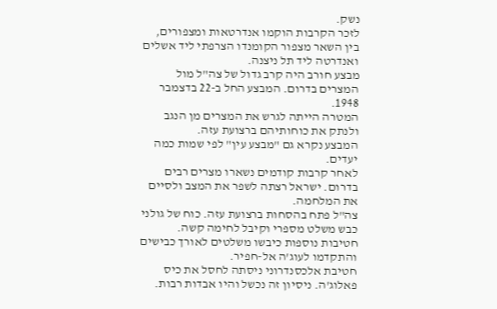נשק.
לזכר הקרבות הוקמו אנדרטאות ומצפורים, בין השאר מצפור הקומנדו הצרפתי ליד אשלים ואנדרטה ליד תל ניצנה.
מבצע חורב היה קרב גדול של צה"ל מול המצרים בדרום. המבצע החל ב-22 בדצמבר 1948.
המטרה הייתה לגרש את המצרים מן הנגב ולנתק את כוחותיהם ברצועת עזה.
המבצע נקרא גם "מבצע עין" לפי שמות כמה יעדים.
לאחר קרבות קודמים נשארו מצרים רבים בדרום. ישראל רצתה לשפר את המצב ולסיים את המלחמה.
צה"ל פתח בהסחות ברצועת עזה. כוח של גולני כבש משלט מספרי וקיבל לחימה קשה.
חטיבות נוספות כיבשו משלטים לאורך כבישים והתקדמו לעוג'ה אל-חפיר.
חטיבת אלכסנדרוני ניסתה לחסל את כיס פאלוג'ה. ניסיון זה נכשל והיו אבדות רבות.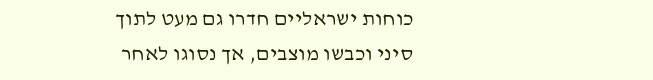כוחות ישראליים חדרו גם מעט לתוך סיני וכבשו מוצבים, אך נסוגו לאחר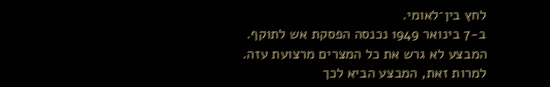לחץ בין־לאומי.
ב-7 בינואר 1949 נכנסה הפסקת אש לתוקף. המבצע לא גרש את כל המצרים מרצועת עזה.
למרות זאת, המבצע הביא לכך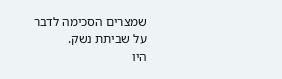שמצרים הסכימה לדבר על שביתת נשק.
היו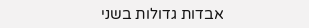אבדות גדולות בשני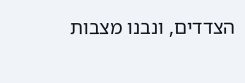הצדדים, ונבנו מצבות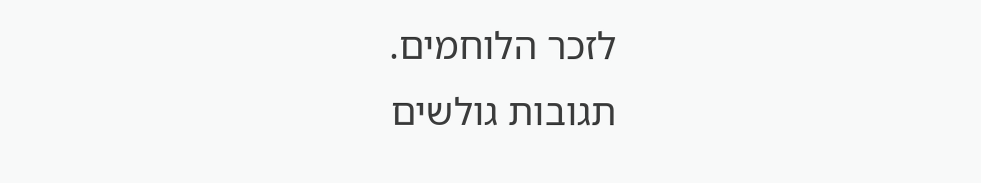לזכר הלוחמים.
תגובות גולשים